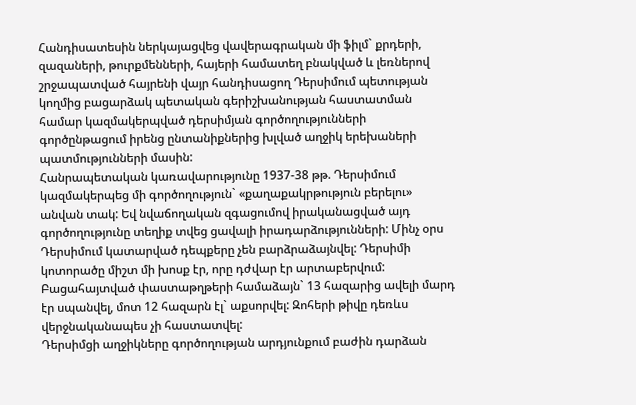Հանդիսատեսին ներկայացվեց վավերագրական մի ֆիլմ` քրդերի, զազաների, թուրքմենների, հայերի համատեղ բնակված և լեռներով շրջապատված հայրենի վայր հանդիսացող Դերսիմում պետության կողմից բացարձակ պետական գերիշխանության հաստատման համար կազմակերպված դերսիմյան գործողությունների գործընթացում իրենց ընտանիքներից խլված աղջիկ երեխաների պատմությունների մասին:
Հանրապետական կառավարությունը 1937-38 թթ. Դերսիմում կազմակերպեց մի գործողություն` «քաղաքակրթություն բերելու» անվան տակ: Եվ նվաճողական զգացումով իրականացված այդ գործողությունը տեղիք տվեց ցավալի իրադարձությունների: Մինչ օրս Դերսիմում կատարված դեպքերը չեն բարձրաձայնվել: Դերսիմի կոտորածը միշտ մի խոսք էր, որը դժվար էր արտաբերվում: Բացահայտված փաստաթղթերի համաձայն` 13 հազարից ավելի մարդ էր սպանվել, մոտ 12 հազարն էլ` աքսորվել: Զոհերի թիվը դեռևս վերջնականապես չի հաստատվել:
Դերսիմցի աղջիկները գործողության արդյունքում բաժին դարձան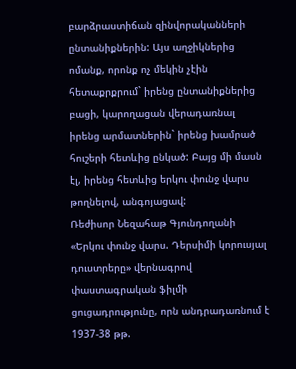բարձրաստիճան զինվորականների ընտանիքներին: Այս աղջիկներից ոմանք, որոնք ոչ մեկին չէին հետաքրքրում` իրենց ընտանիքներից բացի, կարողացան վերադառնալ իրենց արմատներին` իրենց խամրած հուշերի հետևից ընկած: Բայց մի մասն էլ, իրենց հետևից երկու փունջ վարս թողնելով, անգոյացավ:
Ռեժիսոր Նեզահաթ Գյունդողանի «Երկու փունջ վարս. Դերսիմի կորուսյալ դուստրերը» վերնագրով փաստագրական ֆիլմի ցուցադրությունը, որն անդրադառնում է 1937-38 թթ.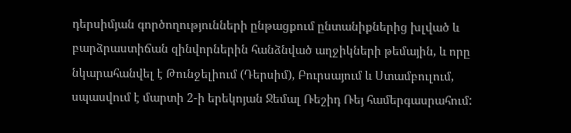դերսիմյան գործողությունների ընթացքում ընտանիքներից խլված և բարձրաստիճան զինվորներին հանձնված աղջիկների թեմային, և որը նկարահանվել է Թունջելիում (Դերսիմ), Բուրսայում և Ստամբուլում, սպասվում է մարտի 2-ի երեկոյան Ջեմալ Ռեշիդ Ռեյ համերգասրահում: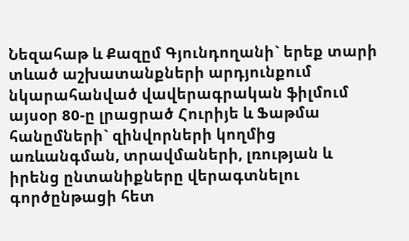Նեզահաթ և Քազըմ Գյունդողանի` երեք տարի տևած աշխատանքների արդյունքում նկարահանված վավերագրական ֆիլմում այսօր 80-ը լրացրած Հուրիյե և Ֆաթմա հանըմների` զինվորների կողմից առևանգման, տրավմաների, լռության և իրենց ընտանիքները վերագտնելու գործընթացի հետ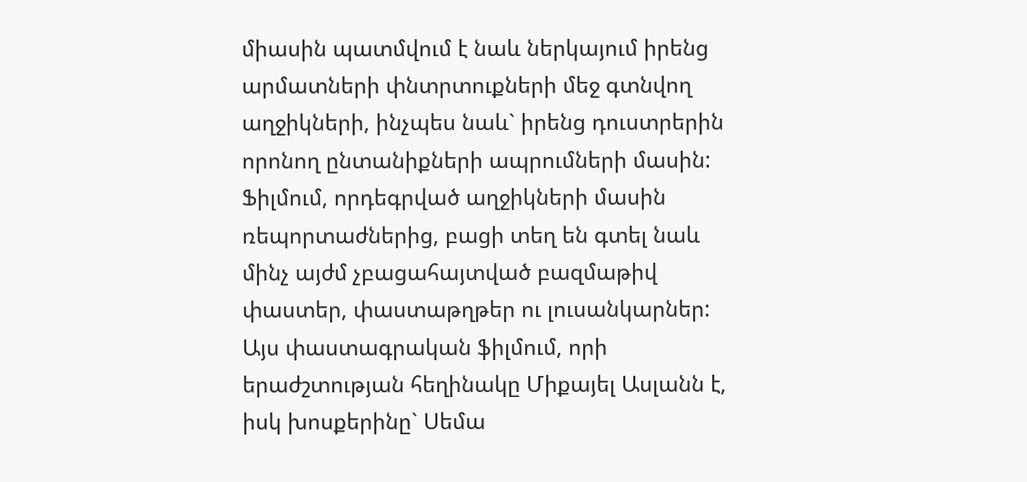միասին պատմվում է նաև ներկայում իրենց արմատների փնտրտուքների մեջ գտնվող աղջիկների, ինչպես նաև` իրենց դուստրերին որոնող ընտանիքների ապրումների մասին: Ֆիլմում, որդեգրված աղջիկների մասին ռեպորտաժներից, բացի տեղ են գտել նաև մինչ այժմ չբացահայտված բազմաթիվ փաստեր, փաստաթղթեր ու լուսանկարներ:
Այս փաստագրական ֆիլմում, որի երաժշտության հեղինակը Միքայել Ասլանն է, իսկ խոսքերինը` Սեմա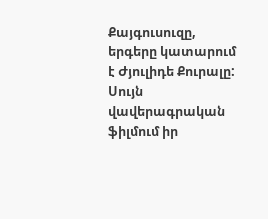Քայգուսուզը, երգերը կատարում է Ժյուլիդե Քուրալը: Սույն վավերագրական ֆիլմում իր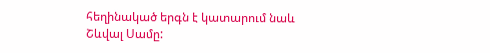հեղինակած երգն է կատարում նաև Շևվալ Սամը: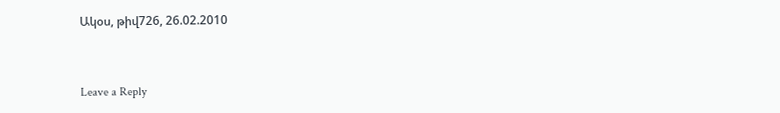Ակօս, թիվ726, 26.02.2010



Leave a Reply